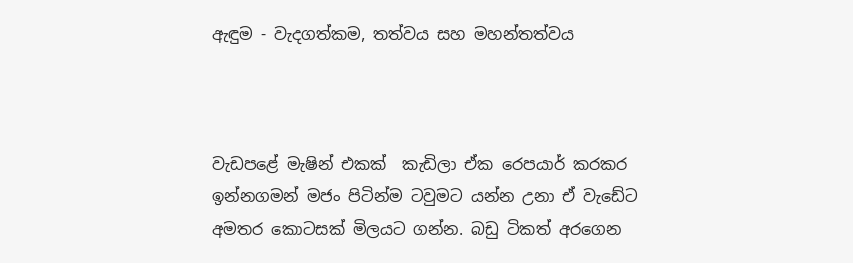ඇඳුම - වැදගත්කම, තත්වය සහ මහන්තත්වය



වැඩපළේ මැෂින් එකක්  කැඩිලා ඒක රෙපයාර් කරකර ඉන්නගමන් මජං පිටින්ම ටවුමට යන්න උනා ඒ වැඩේට අමතර කොටසක් මිලයට ගන්න. බඩු ටිකත් අරගෙන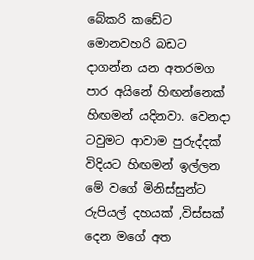බේකරි කඩේට මොනවහරි බඩට දාගන්න යන අතරමග පාර අයිනේ හිඟන්නෙක් හිඟමන් යදිනවා. වෙනදා ටවුමට ආවාම පුරුද්දක් විදියට හිඟමන් ඉල්ලන මේ වගේ මිනිස්සුන්ට රුපියල් දහයක් ,විස්සක් දෙන මගේ අත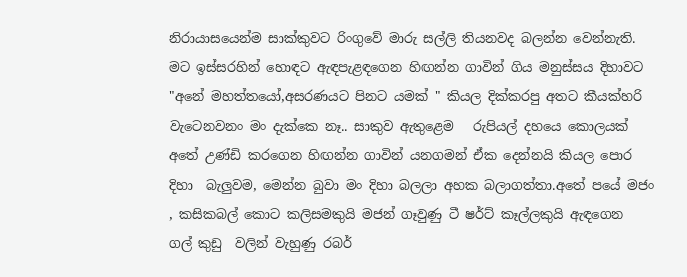නිරායාසයෙන්ම සාක්කුවට රිංගුවේ මාරු සල්ලි තියනවද බලන්න වෙන්නැති. මට ඉස්සරහින් හොඳට ඇඳපැළඳගෙන හිඟන්න ගාවින් ගිය මනුස්සය දිහාවට  "අනේ මහත්තයෝ,අසරණයට පිනට යමක් " කියල දික්කරපු අතට කීයක්හරි වැටෙනවනං මං දැක්කෙ නෑ.. සාකුව ඇතුළෙම   රුපියල් දහයෙ කොලයක් අතේ උණ්ඩි කරගෙන හිඟන්න ගාවින් යනගමන් ඒක දෙන්නයි කියල පොර දිහා  බැලුවම, මෙන්න බුවා මං දිහා බලලා අහක බලාගත්තා.අතේ පයේ මජං , කසිකබල් කොට කලිසමකුයි මජන් ගෑවුණු ටී ෂර්ට් කෑල්ලකුයි ඇඳගෙන  ගල් කුඩු  වලින් වැහුණු රබර්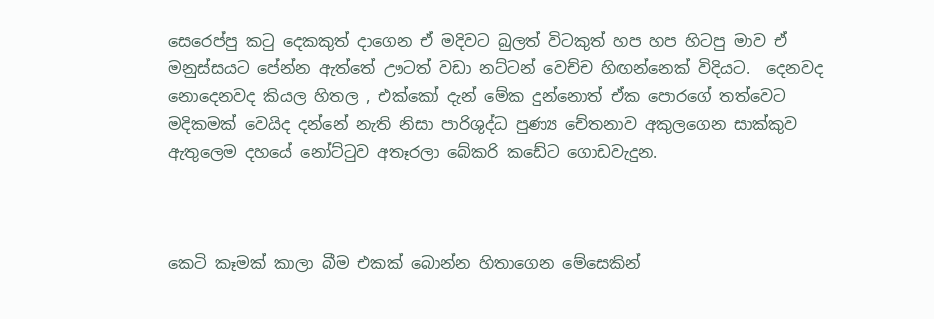සෙරෙප්පු කටු දෙකකුත් දාගෙන ඒ මදිවට බුලත් විටකුත් හප හප හිටපු මාව ඒ මනුස්සයට පේන්න ඇත්තේ ඌටත් වඩා නට්ටන් වෙච්ච හිඟන්නෙක් විදියට.  දෙනවද නොදෙනවද කියල හිතල , එක්කෝ දැන් මේක දුන්නොත් ඒක පොරගේ තත්වෙට මදිකමක් වෙයිද දන්නේ නැති නිසා පාරිශුද්ධ පුණ්‍ය චේතනාව අකුලගෙන සාක්කුව ඇතුලෙම දහයේ නෝට්ටුව අතෑරලා බේකරි කඩේට ගොඩවැදුන.



කෙටි කෑමක් කාලා බීම එකක් බොන්න හිතාගෙන මේසෙකින්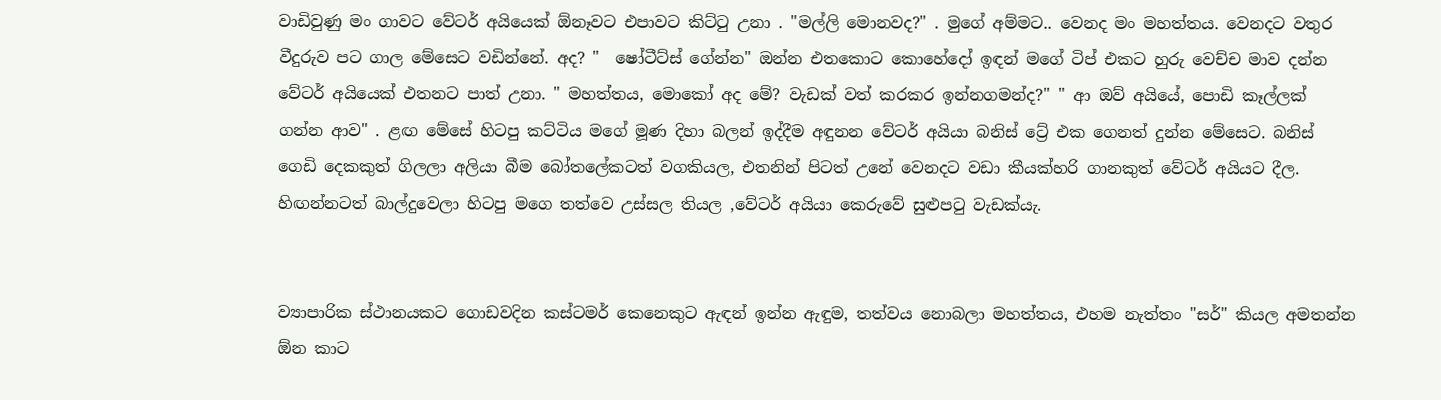වාඩිවුණු මං ගාවට වේටර් අයියෙක් ඕනෑවට එපාවට කිට්ටු උනා . "මල්ලි මොනවද?" . මුගේ අම්මට.. වෙනද මං මහත්තය. වෙනදට වතුර වීදුරුව පට ගාල මේසෙට වඩින්නේ. අද? "  ෂෝටීට්ස් ගේන්න" ඔන්න එතකොට කොහේදෝ ඉඳන් මගේ ටිප් එකට හුරු වෙච්ච මාව දන්න වේටර් අයියෙක් එතනට පාත් උනා. " මහත්තය, මොකෝ අද මේ? වැඩක් වත් කරකර ඉන්නගමන්ද?" " ආ ඔව් අයියේ, පොඩි කෑල්ලක් ගන්න ආව" . ළඟ මේසේ හිටපු කට්ටිය මගේ මූණ දිහා බලන් ඉද්දීම අඳුනන වේටර් අයියා බනිස් ට්‍රේ එක ගෙනත් දුන්න මේසෙට. බනිස් ගෙඩි දෙකකුත් ගිලලා අලියා බීම බෝතලේකටත් වගකියල, එතනින් පිටත් උනේ වෙනදට වඩා කීයක්හරි ගානකුත් වේටර් අයියට දීල. හිඟන්නටත් බාල්දුවෙලා හිටපු මගෙ තත්වෙ උස්සල තියල ,වේටර් අයියා කෙරුවේ සුළුපටු වැඩක්යැ.


ව්‍යාපාරික ස්ථානයකට ගොඩවදින කස්ටමර් කෙනෙකුට ඇඳන් ඉන්න ඇඳුම, තත්වය නොබලා මහත්තය, එහම නැත්තං "සර්" කියල අමතන්න ඕන කාට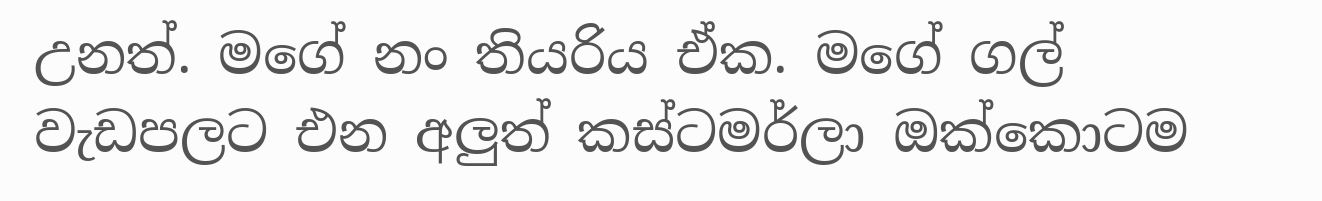උනත්. මගේ නං තියරිය ඒක. මගේ ගල් වැඩපලට එන අලුත් කස්ටමර්ලා ඔක්කොටම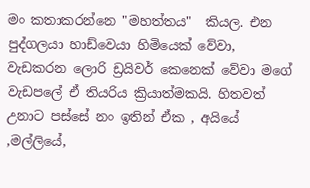මං කතාකරන්නෙ "මහත්තය"  කියල. එන පුද්ගලයා හාඩ්වෙයා හිමියෙක් වේවා, වැඩකරන ලොරි ඩ්‍රයිවර් කෙනෙක් වේවා මගේ වැඩපලේ ඒ තියරිය ක්‍රියාත්මකයි. හිතවත් උනාට පස්සේ නං ඉතින් ඒක , අයියේ ,මල්ලියේ,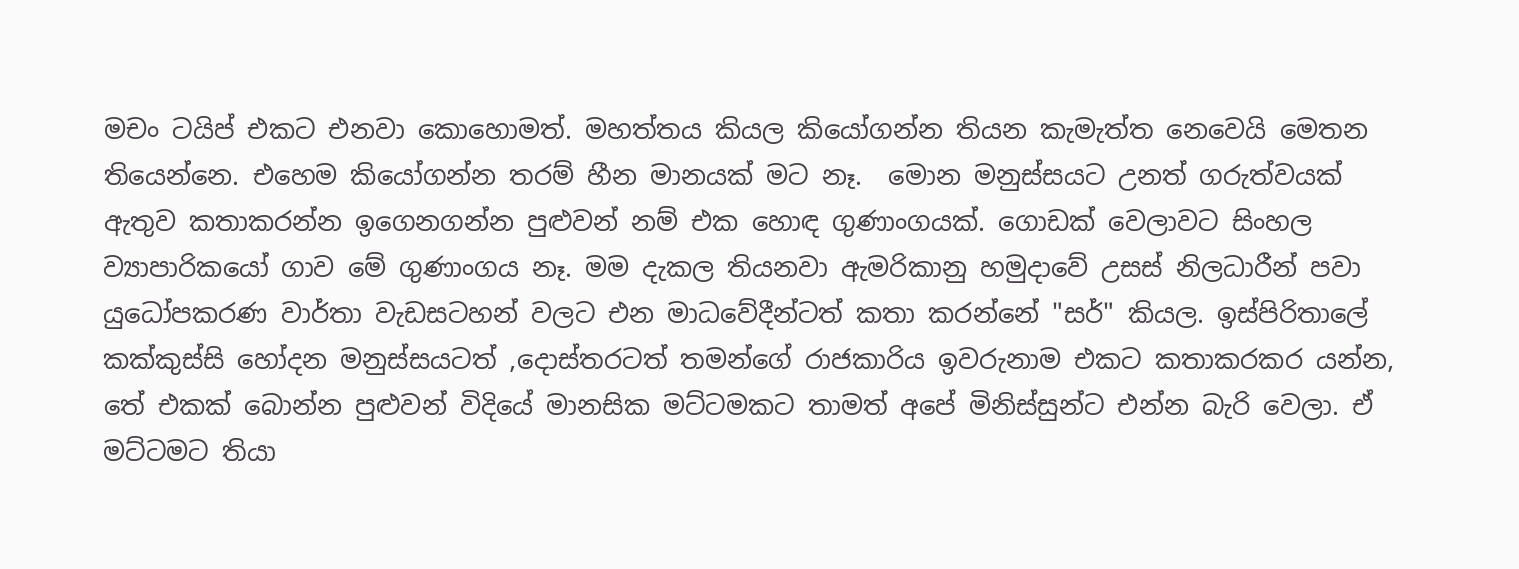මචං ටයිප් එකට එනවා කොහොමත්. මහත්තය කියල කියෝගන්න තියන කැමැත්ත නෙවෙයි මෙතන තියෙන්නෙ. එහෙම කියෝගන්න තරම් හීන මානයක් මට නෑ.  මොන මනුස්සයට උනත් ගරුත්වයක් ඇතුව කතාකරන්න ඉගෙනගන්න පුළුවන් නම් එක හොඳ ගුණාංගයක්. ගොඩක් වෙලාවට සිංහල ව්‍යාපාරිකයෝ ගාව මේ ගුණාංගය නෑ. මම දැකල තියනවා ඇමරිකානු හමුදාවේ උසස් නිලධාරීන් පවා යුධෝපකරණ වාර්තා වැඩසටහන් වලට එන මාධවේදීන්ටත් කතා කරන්නේ "සර්" කියල. ඉස්පිරිතාලේ  කක්කුස්සි හෝදන මනුස්සයටත් ,දොස්තරටත් තමන්ගේ රාජකාරිය ඉවරුනාම එකට කතාකරකර යන්න, තේ එකක් බොන්න පුළුවන් විදියේ මානසික මට්ටමකට තාමත් අපේ මිනිස්සුන්ට එන්න බැරි වෙලා. ඒ මට්ටමට තියා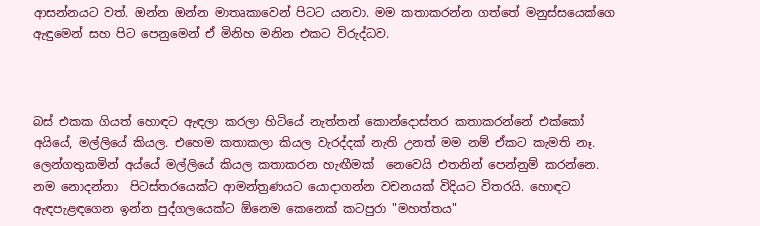ආසන්නයට වත්. ඔන්න ඔන්න මාතෘකාවෙන් පිටට යනවා. මම කතාකරන්න ගත්තේ මනුස්සයෙක්ගෙ ඇඳුමෙන් සහ පිට පෙනුමෙන් ඒ මිනිහ මනින එකට විරුද්ධව.



බස් එකක ගියත් හොඳට ඇඳලා කරලා හිටියේ නැත්තන් කොන්දොස්තර කතාකරන්නේ එක්කෝ අයියේ, මල්ලියේ කියල. එහෙම කතාකලා කියල වැරද්දක් නැති උනත් මම නම් ඒකට කැමති නෑ. ලෙන්ගතුකමින් අය්යේ මල්ලියේ කියල කතාකරන හැඟීමක්  නෙවෙයි එතනින් පෙන්නුම් කරන්නෙ. නම නොදන්නා  පිටස්තරයෙක්ට ආමන්ත්‍රණයට යොදාගන්න වචනයක් විදියට විතරයි. හොඳට ඇඳපැළඳගෙන ඉන්න පුද්ගලයෙක්ට ඕනෙම කෙනෙක් කටපුරා "මහත්තය"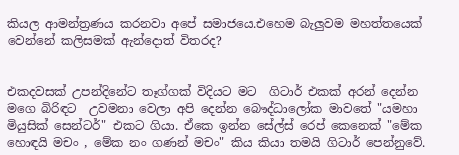කියල ආමන්ත්‍රණය කරනවා අපේ සමාජයෙ.එහෙම බැලුවම මහත්තයෙක් වෙන්නේ කලිසමක් ඇන්දොත් විතරද?


එකදවසක් උපන්දිනේට තෑග්ගක් විදියට මට  ගිටාර් එකක් අරන් දෙන්න මගෙ බිරිඳට  උවමනා වෙලා අපි දෙන්න බෞද්ධාලෝක මාවතේ "යමහා මියුසික් සෙන්ටර්" එකට ගියා. ඒකෙ ඉන්න සේල්ස් රෙප් කෙනෙක් "මේක හොඳයි මචං , මේක නං ගණන් මචං" කිය කියා තමයි ගිටාර් පෙන්නුවේ.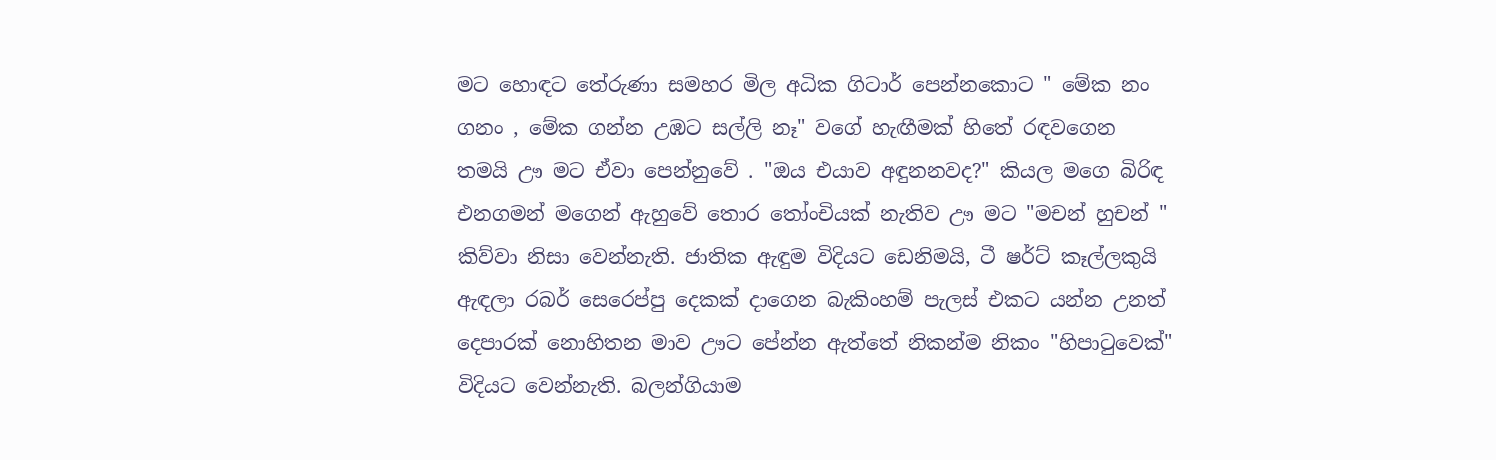මට හොඳට තේරුණා සමහර මිල අධික ගිටාර් පෙන්නකොට " මේක නං ගනං , මේක ගන්න උඹට සල්ලි නෑ" වගේ හැඟීමක් හිතේ රඳවගෙන තමයි ඌ මට ඒවා පෙන්නුවේ . "ඔය එයාව අඳුනනවද?" කියල මගෙ බිරිඳ එනගමන් මගෙන් ඇහුවේ තොර තෝංචියක් නැතිව ඌ මට "මචන් හුචන් " කිව්වා නිසා වෙන්නැති. ජාතික ඇඳුම විදියට ඩෙනිමයි, ටී ෂර්ට් කෑල්ලකුයි ඇඳලා රබර් සෙරෙප්පු දෙකක් දාගෙන බැකිංහම් පැලස් එකට යන්න උනත් දෙපාරක් නොහිතන මාව ඌට පේන්න ඇත්තේ නිකන්ම නිකං "හිපාටුවෙක්" විදියට වෙන්නැති. බලන්ගියාම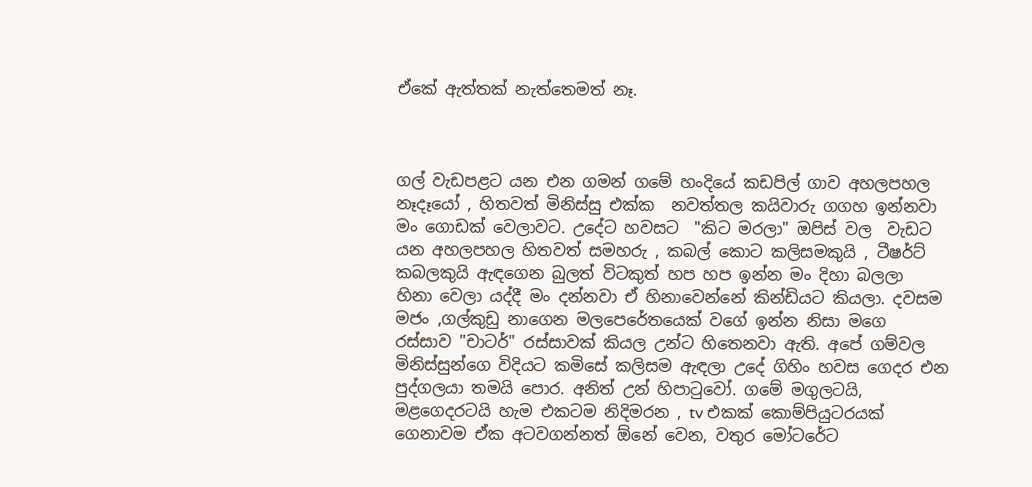ඒකේ ඇත්තක් නැත්තෙමත් නෑ.



ගල් වැඩපළට යන එන ගමන් ගමේ හංදියේ කඩපිල් ගාව අහලපහල නෑදෑයෝ , හිතවත් මිනිස්සු එක්ක  නවත්තල කයිවාරු ගගහ ඉන්නවා මං ගොඩක් වෙලාවට. උදේට හවසට  "කිට මරලා" ඔපිස් වල  වැඩට යන අහලපහල හිතවත් සමහරු , කබල් කොට කලිසමකුයි , ටීෂර්ට් කබලකුයි ඇඳගෙන බුලත් විටකුත් හප හප ඉන්න මං දිහා බලලා  හිනා වෙලා යද්දී මං දන්නවා ඒ හිනාවෙන්නේ කින්ඩියට කියලා. දවසම මජං ,ගල්කුඩු නාගෙන මලපෙරේතයෙක් වගේ ඉන්න නිසා මගෙ රස්සාව "චාටර්" රස්සාවක් කියල උන්ට හිතෙනවා ඇති. අපේ ගම්වල මිනිස්සුන්ගෙ විදියට කමිසේ කලිසම ඇඳලා උදේ ගිහිං හවස ගෙදර එන පුද්ගලයා තමයි පොර. අනිත් උන් හිපාටුවෝ. ගමේ මගුලටයි, මළගෙදරටයි හැම එකටම නිදිමරන , tv එකක් කොම්පියුටරයක් ගෙනාවම ඒක අටවගන්නත් ඕනේ වෙන, වතුර මෝටරේට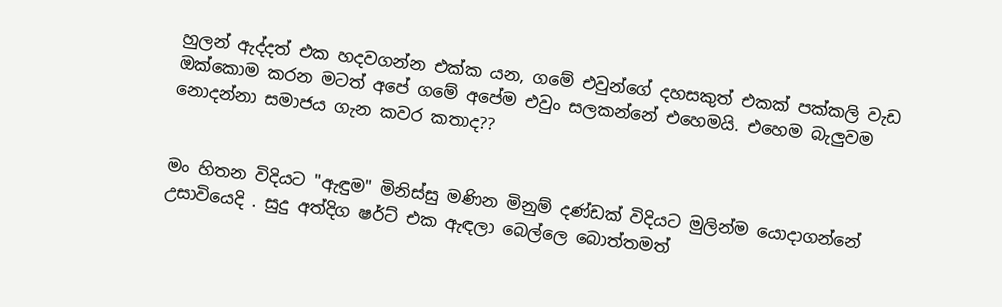හුලන් ඇද්දත් එක හදවගන්න එක්ක යන, ගමේ එවුන්ගේ දහසකුත් එකක් පක්කලි වැඩ ඔක්කොම කරන මටත් අපේ ගමේ අපේම එවුං සලකන්නේ එහෙමයි. එහෙම බැලුවම නොදන්නා සමාජය ගැන කවර කතාද??


මං හිතන විදියට "ඇඳුම" මිනිස්සු මණින මිනුම් දණ්ඩක් විදියට මුලින්ම යොදාගන්නේ උසාවියෙදි . සුදු අත්දිග ෂර්ට් එක ඇඳලා බෙල්ලෙ බොත්තමත්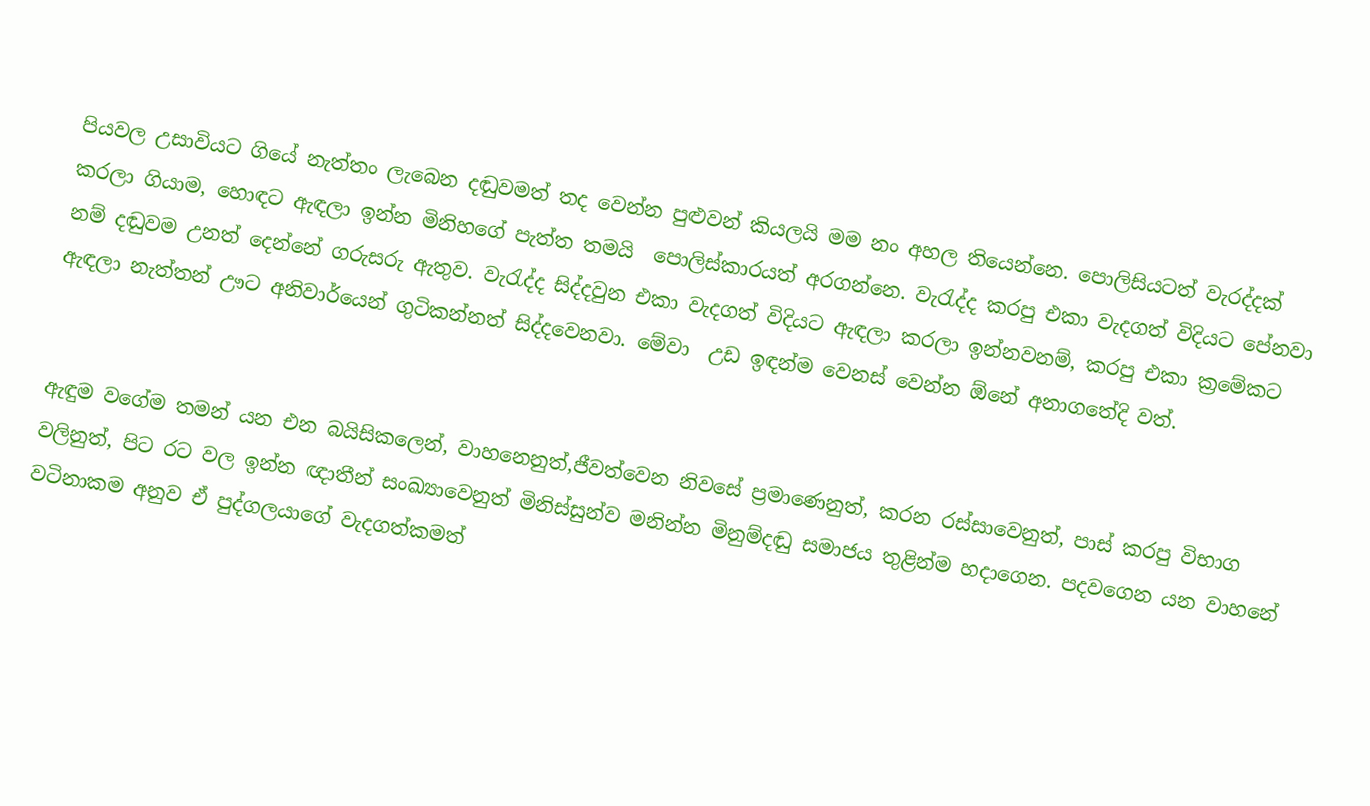පියවල උසාවියට ගියේ නැත්තං ලැබෙන දඬුවමත් තද වෙන්න පුළුවන් කියලයි මම නං අහල තියෙන්නෙ. පොලිසියටත් වැරද්දක් කරලා ගියාම, හොඳට ඇඳලා ඉන්න මිනිහගේ පැත්ත තමයි  පොලිස්කාරයත් අරගන්නෙ. වැරැද්ද කරපු එකා වැදගත් විදියට පේනවා නම් දඬුවම උනත් දෙන්නේ ගරුසරු ඇතුව. වැරැද්ද සිද්දවුන එකා වැදගත් විදියට ඇඳලා කරලා ඉන්නවනම්, කරපු එකා ක්‍රමේකට ඇඳලා නැත්තන් ඌට අනිවාර්යෙන් ගුටිකන්නත් සිද්දවෙනවා. මේවා  උඩ ඉඳන්ම වෙනස් වෙන්න ඕනේ අනාගතේදි වත්.


ඇඳුම වගේම තමන් යන එන බයිසිකලෙන්, වාහනෙනුත්,ජීවත්වෙන නිවසේ ප්‍රමාණෙනුත්, කරන රස්සාවෙනුත්, පාස් කරපු විභාග වලිනුත්, පිට රට වල ඉන්න ඥාතීන් සංඛ්‍යාවෙනුත් මිනිස්සුන්ව මනින්න මිනුම්දඬු සමාජය තුළින්ම හදාගෙන. පදවගෙන යන වාහනේ වටිනාකම අනුව ඒ පුද්ගලයාගේ වැදගත්කමත්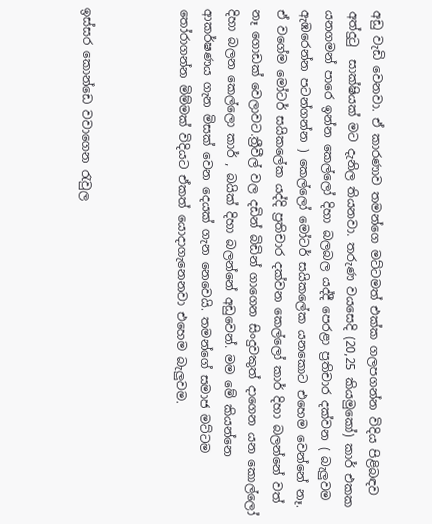අඩු වැඩි වෙනවා. ඒ කාරණාව තමන්ගෙ මට්ටමත් එක්ක ගලපගන්න විදිය පිළිබඳව අත්දුටු  සාක්ෂියක් මට දැනිල තියනවා. තරුණ වයසෙදි (20,25 කියමුකෝ) කාර් එකක  යනගමන් පාරෙ ඉන්න කෙල්ලෝ දිහා බලබල යද්දී පෙරළා ප්‍රතිචාර දක්වන ( බැලුවම ඇඹරෙන්න පටන්ගන්න ) කෙල්ලෝ මෝටර් සයිකලේක යනකොට එහෙම වෙන්නේ නෑ.  ඒ වගේම මෝටර් සයිකලේක යද්දි ප්‍රතිචාර දක්වන කෙල්ලෝ කාර් දිහා බලන්නේ වත් නෑ ගොඩක් වෙලාවට.ත්‍රීවීල් වල දඩින් බිඩින් ගාගෙන සිංදුවකුත් දාගෙන යන කොල්ලෝ දිහා බලන කෙල්ලො කාර් , බයික් දිහා බලන්නේ අඩුවෙන්. මම මේ කියන්නෙ ආකර්ෂණය ගැන මිසක් වෙන දෙයක් ගැන නෙවෙයි. තමන්ගේ සමාජ මට්ටම  තෝරාගන්න මිම්මක් විදියට ඒකත් යොදාගැනෙනවා එහෙම බැලුවම.



ඉස්සර කොන්ඩෙ වවාගෙන රැවුල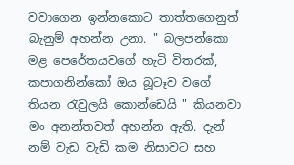වවාගෙන ඉන්නකොට තාත්තගෙනුත් බැනුම් අහන්න උනා. " බලපන්කො මළ පෙරේතයවගේ හැටි විතරක්, කපාගනින්කෝ ඔය බූටෑව වගේ තියන රැවුලයි කොන්ඩෙයි " කියනවා මං අනන්තවත් අහන්න ඇති. දැන් නම් වැඩ වැඩි කම නිසාවට සහ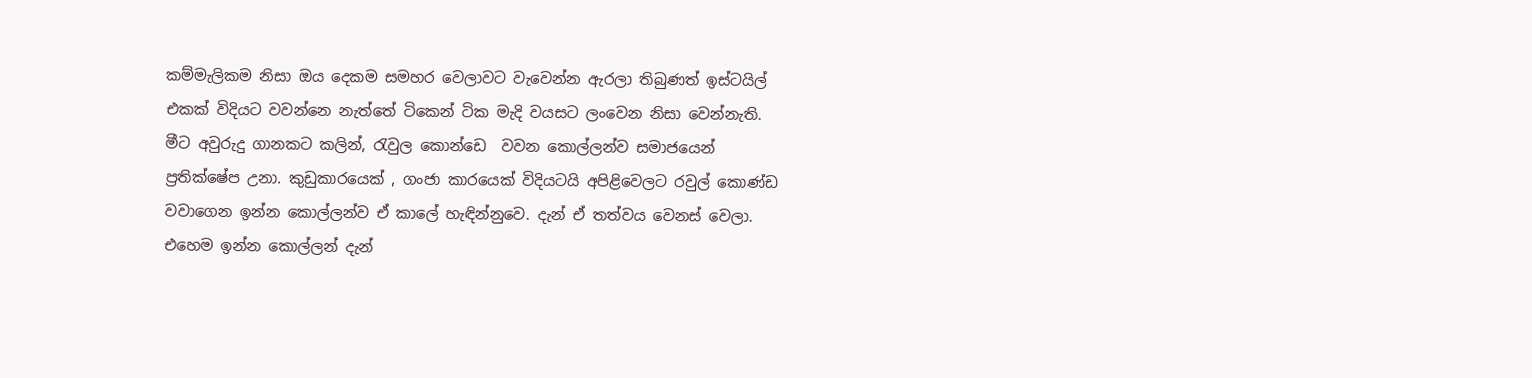කම්මැලිකම නිසා ඔය දෙකම සමහර වෙලාවට වැවෙන්න ඇරලා තිබුණත් ඉස්ටයිල් එකක් විදියට වවන්නෙ නැත්තේ ටිකෙන් ටික මැදි වයසට ලංවෙන නිසා වෙන්නැති. මීට අවුරුදු ගානකට කලින්, රැවුල කොන්ඩෙ  වවන කොල්ලන්ව සමාජයෙන් ප්‍රතික්ෂේප උනා. කුඩුකාරයෙක් , ගංජා කාරයෙක් විදියටයි අපිළිවෙලට රවුල් කොණ්ඩ වවාගෙන ඉන්න කොල්ලන්ව ඒ කාලේ හැඳින්නුවෙ. දැන් ඒ තත්වය වෙනස් වෙලා. එහෙම ඉන්න කොල්ලන් දැන්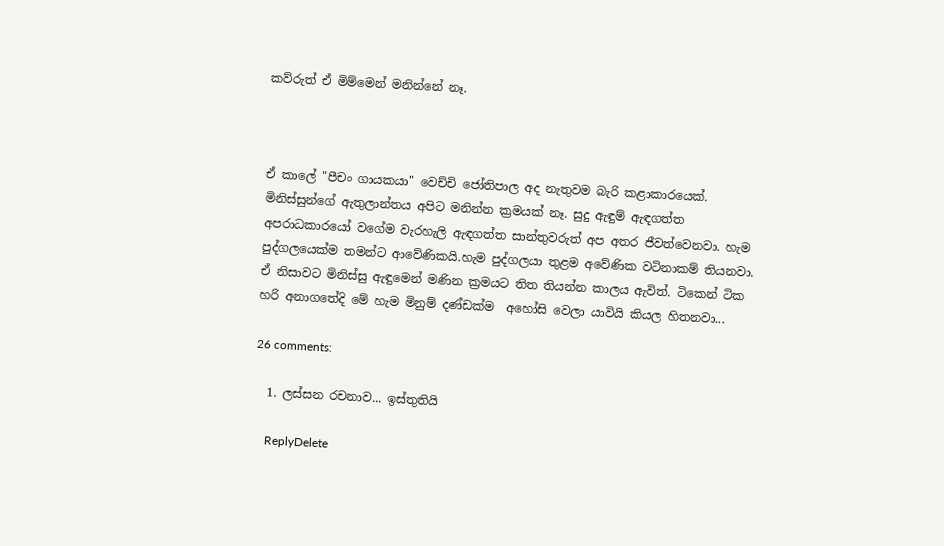කව්රුත් ඒ මිම්මෙන් මනින්නේ නෑ.



ඒ කාලේ "පීචං ගායකයා" වෙච්චි ජෝතිපාල අද නැතුවම බැරි කළාකාරයෙක්. මිනිස්සුන්ගේ ඇතුලාන්තය අපිට මනින්න ක්‍රමයක් නෑ. සුදු ඇඳුම් ඇඳගත්ත අපරාධකාරයෝ වගේම වැරහැලි ඇඳගත්ත සාන්තුවරුත් අප අතර ජීවත්වෙනවා. හැම පුද්ගලයෙක්ම තමන්ට ආවේණිකයි.හැම පුද්ගලයා තුළම අවේණික වටිනාකම් තියනවා. ඒ නිසාවට මිනිස්සු ඇඳුමෙන් මණින ක්‍රමයට තිත තියන්න කාලය ඇවිත්. ටිකෙන් ටික හරි අනාගතේදි මේ හැම මිනුම් දණ්ඩක්ම  අහෝසි වෙලා යාවියි කියල හිතනවා...

26 comments:

  1. ලස්සන රචනාව... ඉස්තුතියි

    ReplyDelete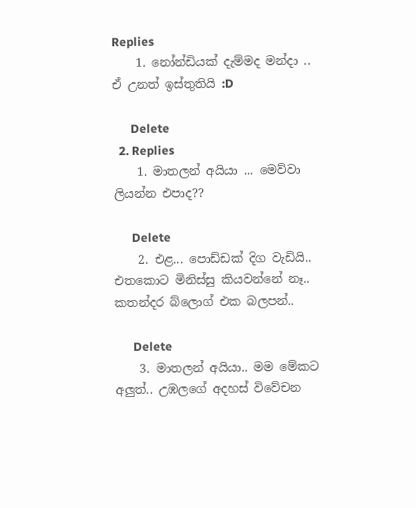Replies
    1. නෝන්ඩියක් දැම්මද මන්දා .. ඒ උනත් ඉස්තුතියි :D

      Delete
  2. Replies
    1. මාතලන් අයියා ... මෙව්වා ලියන්න එපාද??

      Delete
    2. එළ... පොඩ්ඩක් දිග වැඩියි.. එතකොට මිනිස්සු කියවන්නේ නෑ.. කතන්දර බ්ලොග් එක බලපන්..

      Delete
    3. මාතලන් අයියා.. මම මේකට අලුත්.. උඹලගේ අදහස් විවේචන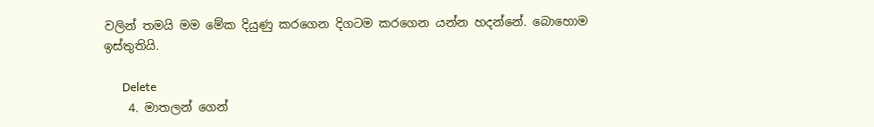වලින් තමයි මම මේක දියුණු කරගෙන දිගටම කරගෙන යන්න හදන්නේ. බොහොම ඉස්තුතියි.

      Delete
    4. මාතලන් ගෙන්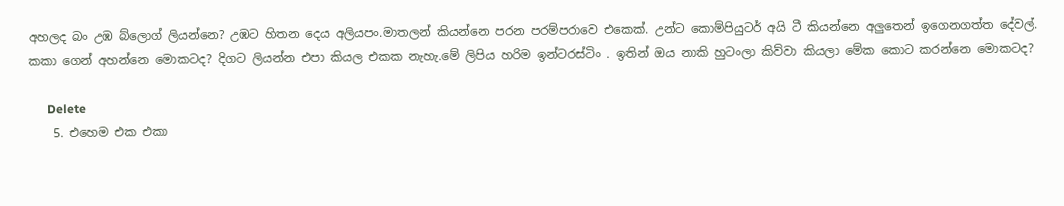අහලද බං උඹ බ්ලොග් ලියන්නෙ? උඹට හිතන දෙය අලියපං.මාතලන් කියන්නෙ පරන පරම්පරාවෙ එකෙක්. උන්ට කොම්පියුටර් අයි ටී කියන්නෙ අලුතෙන් ඉගෙනගත්ත දේවල්. කකා ගෙන් අහන්නෙ මොකටද? දිගට ලියන්න එපා කියල එකක නැහැ.මේ ලිපිය හරිම ඉන්ටරස්ටිං . ඉතින් ඔය නාකි හුටංලා කිව්වා කියලා මේක කොට කරන්නෙ මොකටද?

      Delete
    5. එහෙම එක එකා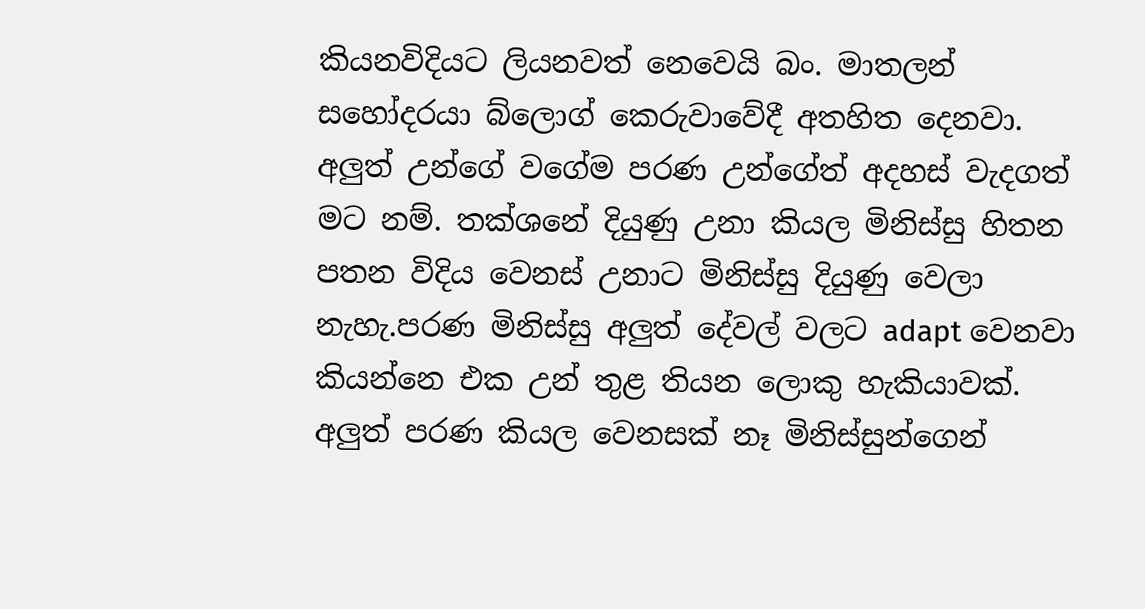කියනවිදියට ලියනවත් නෙවෙයි බං. මාතලන් සහෝදරයා බ්ලොග් කෙරුවාවේදී අතහිත දෙනවා. අලුත් උන්ගේ වගේම පරණ උන්ගේත් අදහස් වැදගත් මට නම්. තක්ශනේ දියුණු උනා කියල මිනිස්සු හිතන පතන විදිය වෙනස් උනාට මිනිස්සු දියුණු වෙලා නැහැ.පරණ මිනිස්සු අලුත් දේවල් වලට adapt වෙනවා කියන්නෙ එක උන් තුළ තියන ලොකු හැකියාවක්. අලුත් පරණ කියල වෙනසක් නෑ මිනිස්සුන්ගෙන්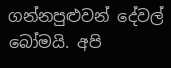ගන්නපුළුවන් දේවල් බෝමයි. අපි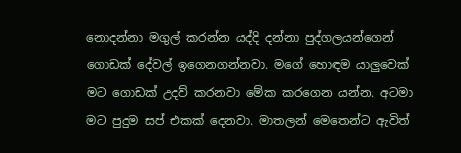නොදන්නා මගුල් කරන්න යද්දි දන්නා පුද්ගලයන්ගෙන් ගොඩක් දේවල් ඉගෙනගන්නවා. මගේ හොඳම යාලුවෙක් මට ගොඩක් උදව් කරනවා මේක කරගෙන යන්න. අටමා මට පුදුම සප් එකක් දෙනවා. මාතලන් මෙතෙන්ට ඇවිත්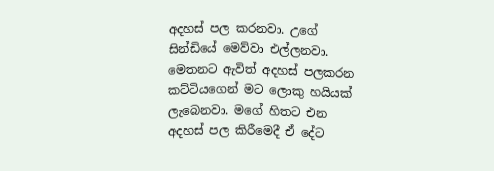අදහස් පල කරනවා. උගේ සින්ඩියේ මෙව්වා එල්ලනවා. මෙතනට ඇවිත් අදහස් පලකරන කට්ටියගෙන් මට ලොකු හයියක් ලැබෙනවා. මගේ හිතට එන අදහස් පල කිරීමෙදී ඒ දේට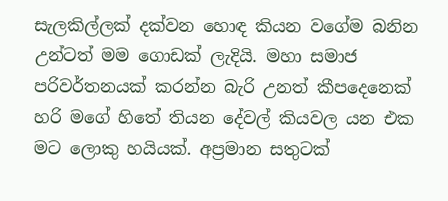සැලකිල්ලක් දක්වන හොඳ කියන වගේම බනින උන්ටත් මම ගොඩක් ලැදියි. මහා සමාජ පරිවර්තනයක් කරන්න බැරි උනත් කීපදෙනෙක් හරි මගේ හිතේ තියන දේවල් කියවල යන එක මට ලොකු හයියක්. අප්‍රමාන සතුටක්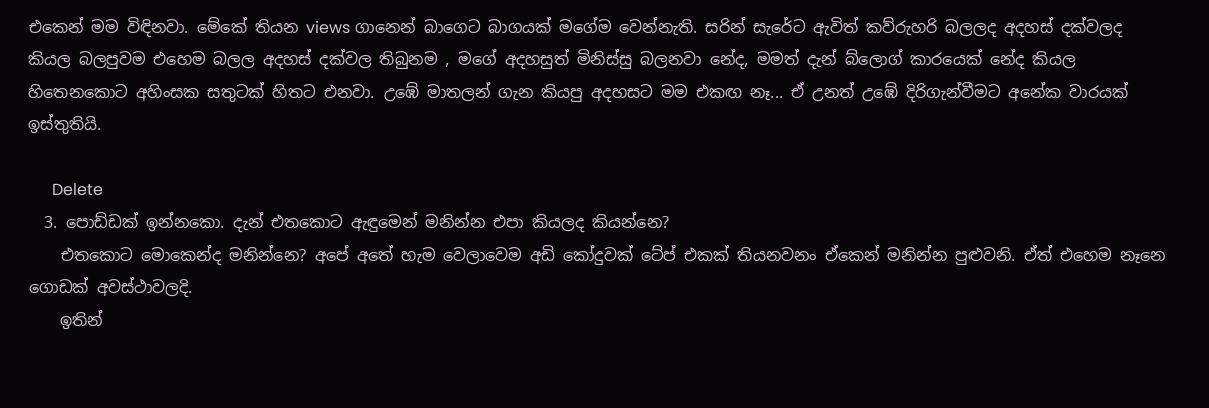එකෙන් මම විඳිනවා. මේකේ තියන views ගානෙන් බාගෙට බාගයක් මගේම වෙන්නැති. සරින් සැරේට ඇවිත් කව්රුහරි බලලද අදහස් දක්වලද කියල බලපුවම එහෙම බලල අදහස් දක්වල තිබුනම , මගේ අදහසුත් මිනිස්සු බලනවා නේද, මමත් දැන් බ්ලොග් කාරයෙක් නේද කියල හිතෙනකොට අහිංසක සතුටක් හිතට එනවා. උඹේ මාතලන් ගැන කියපු අදහසට මම එකඟ නෑ... ඒ උනත් උඹේ දිරිගැන්වීමට අනේක වාරයක් ඉස්තුතියි.

      Delete
  3. පොඩ්ඩක් ඉන්නකො. දැන් එතකොට ඇඳුමෙන් මනින්න එපා කියලද කියන්නෙ?
    එතකොට මොකෙන්ද මනින්නෙ? අපේ අතේ හැම වෙලාවෙම අඩි කෝදුවක් ටේප් එකක් තියනවනං ඒකෙන් මනින්න පුළුවනි. ඒත් එහෙම නෑනෙ ගොඩක් අවස්ථාවලදි.
    ඉතින්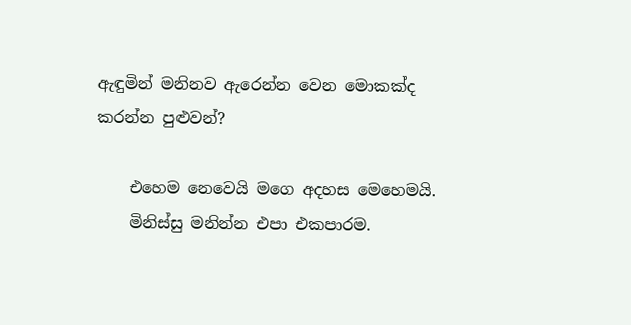ඇඳුමින් මනිනව ඇරෙන්න වෙන මොකක්ද කරන්න පුළුවන්?

    එහෙම නෙවෙයි මගෙ අදහස මෙහෙමයි.
    මිනිස්සු මනින්න එපා එකපාරම.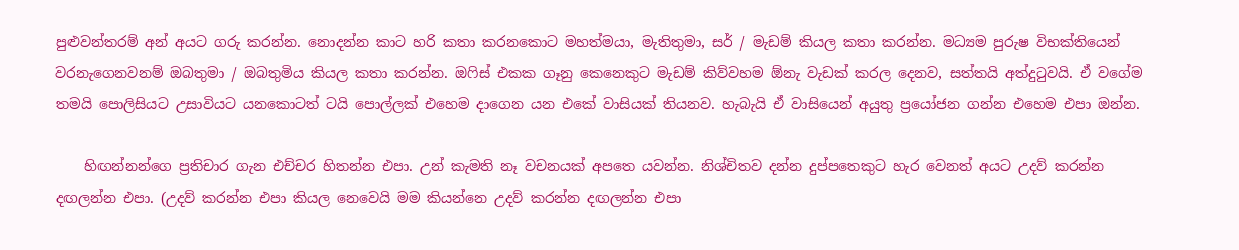පුළුවන්තරම් අන් අයට ගරු කරන්න. නොදන්න කාට හරි කතා කරනකොට මහත්මයා, මැතිතුමා, සර් / මැඩම් කියල කතා කරන්න. මධ්‍යම පුරුෂ විභක්තියෙන් වරනැගෙනවනම් ඔබතුමා / ඔබතුමිය කියල කතා කරන්න. ඔෆිස් එකක ගෑනු කෙනෙකුට මැඩම් කිව්වහම ඕනැ වැඩක් කරල දෙනව, සත්තයි අත්දුටුවයි. ඒ වගේම තමයි පොලිසියට උසාවියට යනකොටත් ටයි පොල්ලක් එහෙම දාගෙන යන එකේ වාසියක් තියනව. හැබැයි ඒ වාසියෙන් අයුතු ප්‍රයෝජන ගන්න එහෙම එපා ඔන්න.

    හිඟන්නන්ගෙ ප්‍රතිචාර ගැන එච්චර හිතන්න එපා. උන් කැමති නෑ වචනයක් අපතෙ යවන්න. නිශ්චිතව දන්න දුප්පතෙකුට හැර වෙනත් අයට උදව් කරන්න දඟලන්න එපා. (උදව් කරන්න එපා කියල නෙවෙයි මම කියන්නෙ උදව් කරන්න දඟලන්න එපා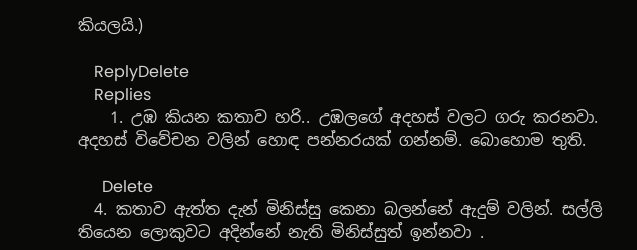කියලයි.)

    ReplyDelete
    Replies
    1. උඹ කියන කතාව හරි.. උඹලගේ අදහස් වලට ගරු කරනවා. අදහස් විවේචන වලින් හොඳ පන්නරයක් ගන්නම්. බොහොම තුති.

      Delete
  4. කතාව ඇත්ත දැන් මිනිස්සු කෙනා බලන්නේ ඇදුම් වලින්. සල්ලි තියෙන ලොකුවට අදින්නේ නැති මිනිස්සුත් ඉන්නවා .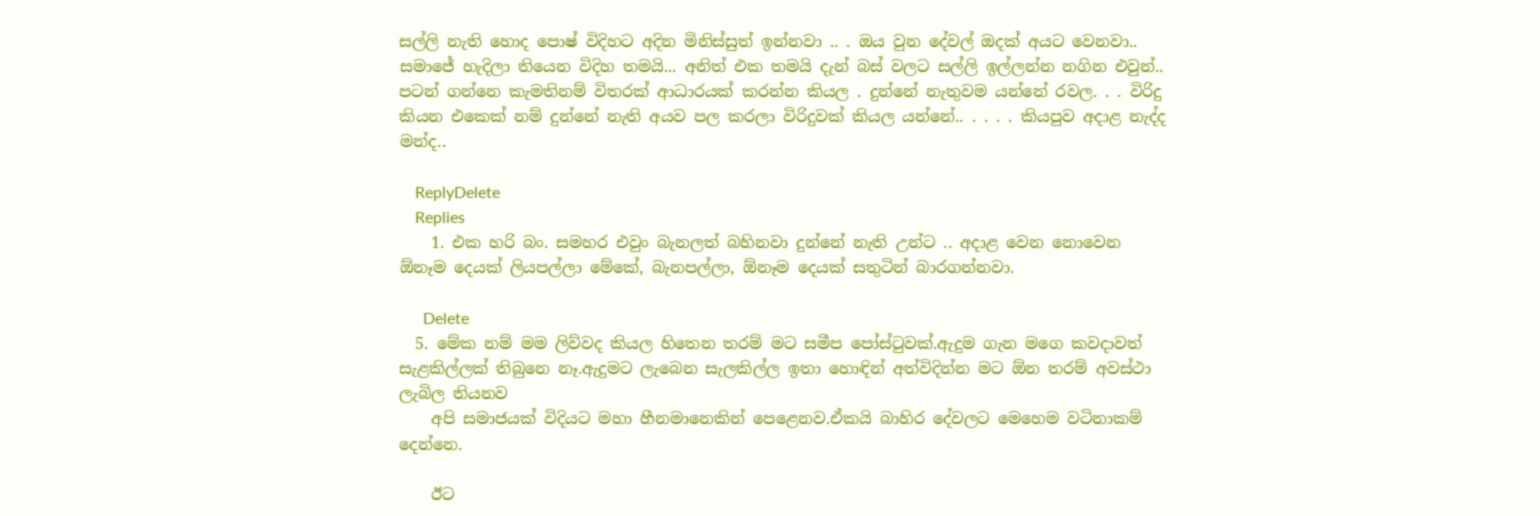සල්ලි නැති හොද පොෂ් විදිහට අදින මිනිස්සුත් ඉන්නවා .. . ඔය වුන දේවල් ඔදක් අයට වෙනවා.. සමාජේ හැදිලා තියෙන විදිහ තමයි... අනිත් එක තමයි දැන් බස් වලට සල්ලි ඉල්ලන්න නගින එවුන්.. පටන් ගන්නෙ කැමතිනම් විතරක් ආධාරයක් කරන්න කියල . දුන්නේ නැතුවම යන්නේ රවල. . . විරිදු කියන එකෙක් නම් දුන්නේ නැති අයව පල කරලා විරිදුවක් කියල යන්නේ.. . . . . කියපුව අදාළ නැද්ද මන්ද..

    ReplyDelete
    Replies
    1. එක හරි බං. සමහර එවුං බැනලත් බහිනවා දුන්නේ නැති උන්ට .. අදාළ වෙන නොවෙන ඕනෑම දෙයක් ලියපල්ලා මේකේ, බැනපල්ලා, ඕනෑම දෙයක් සතුටින් බාරගන්නවා.

      Delete
  5. මේක නම් මම ලිව්වද කියල හිතෙන තරම් මට සමීප පෝස්ටුවක්.ඇදුම ගැන මගෙ කවදාවත් සැළකිල්ලක් තිබුනෙ නෑ.ඇදුමට ලැබෙන සැලකිල්ල ඉතා හොඳින් අත්විදින්න මට ඕන තරම් අවස්ථා ලැබිල තියනව
    අපි සමාජයක් විදියට මහා හීනමානෙකින් පෙළෙනව.ඒකයි බාහිර දේවලට මෙහෙම වටිනාකම් දෙන්නෙ.

    ඊට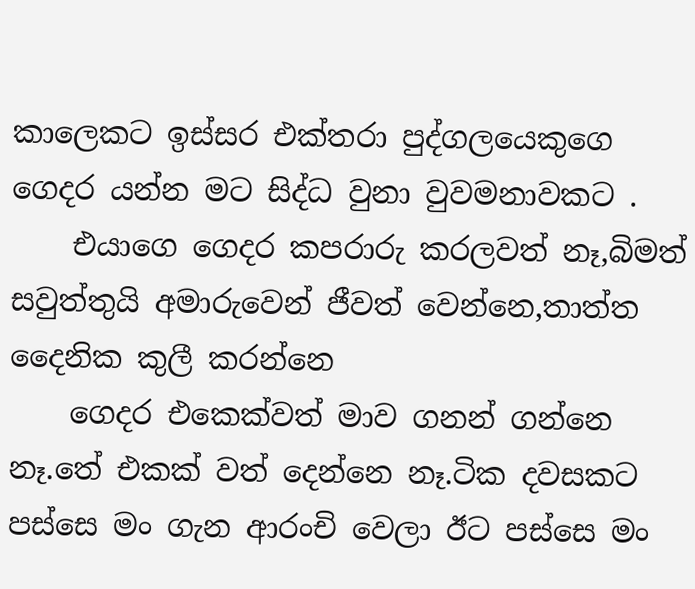කාලෙකට ඉස්සර එක්තරා පුද්ගලයෙකුගෙ ගෙදර යන්න මට සිද්ධ වුනා වුවමනාවකට .
    එයාගෙ ගෙදර කපරාරු කරලවත් නෑ,බිමත් සවුත්තුයි අමාරුවෙන් ජීවත් වෙන්නෙ,තාත්ත දෛනික කුලී කරන්නෙ
    ගෙදර එකෙක්වත් මාව ගනන් ගන්නෙ නෑ.තේ එකක් වත් දෙන්නෙ නෑ.ටික දවසකට පස්සෙ මං ගැන ආරංචි වෙලා ඊට පස්සෙ මං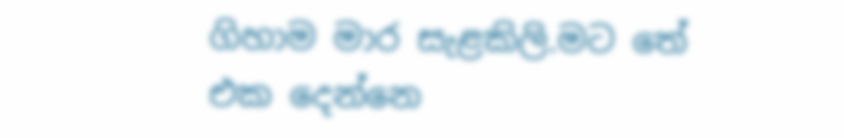ගිහාම මාර සැළකිලි.මට තේ එක දෙන්නෙ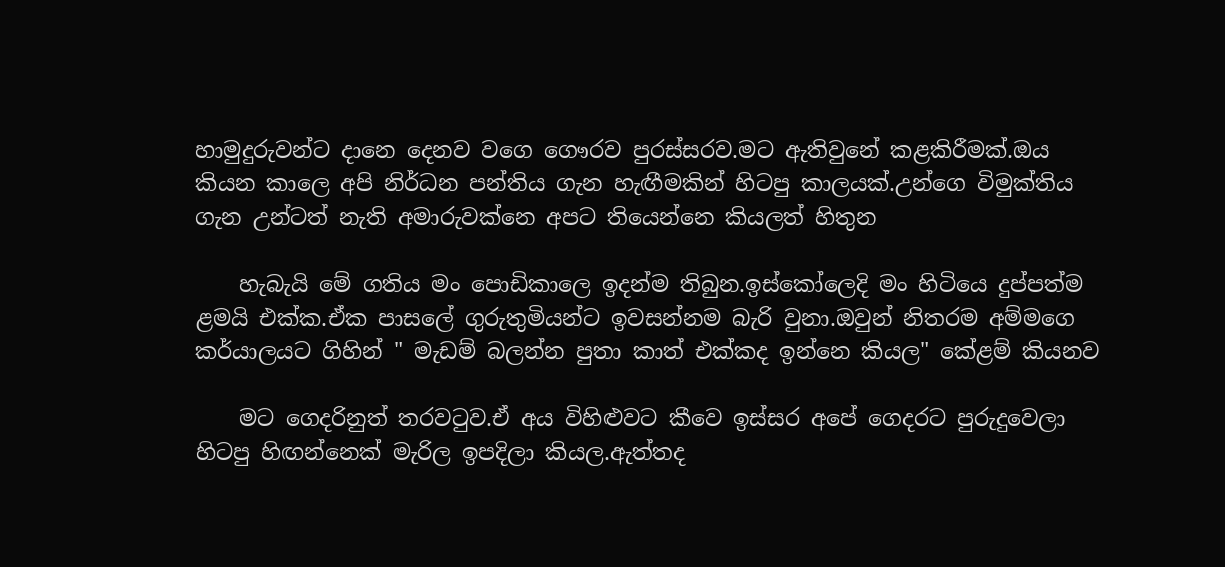හාමුදුරුවන්ට දානෙ දෙනව වගෙ ගෞරව පුරස්සරව.මට ඇතිවුනේ කළකිරීමක්.ඔය කියන කාලෙ අපි නිර්ධන පන්තිය ගැන හැඟීමකින් හිටපු කාලයක්.උන්ගෙ විමුක්තිය ගැන උන්ටත් නැති අමාරුවක්නෙ අපට තියෙන්නෙ කියලත් හිතුන

    හැබැයි මේ ගතිය මං පොඩිකාලෙ ඉදන්ම තිබුන.ඉස්කෝලෙදි මං හිටියෙ දුප්පත්ම ළමයි එක්ක.ඒක පාසලේ ගුරුතුමියන්ට ඉවසන්නම බැරි වුනා.ඔවුන් නිතරම අම්මගෙ කර්යාලයට ගිහින් " මැඩම් බලන්න පුතා කාත් එක්කද ඉන්නෙ කියල" කේළම් කියනව

    මට ගෙදරිනුත් තරවටුව.ඒ අය විහිළුවට කීවෙ ඉස්සර අපේ ගෙදරට පුරුදුවෙලා හිටපු හිඟන්නෙක් මැරිල ඉපදිලා කියල.ඇත්තද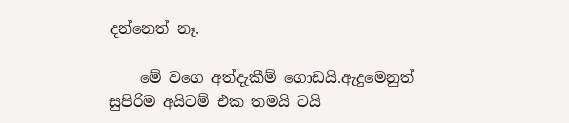දන්නෙත් නෑ.

    මේ වගෙ අත්දැකීම් ගොඩයි.ඇදුමෙනුත් සුපිරිම අයිටම් එක තමයි ටයි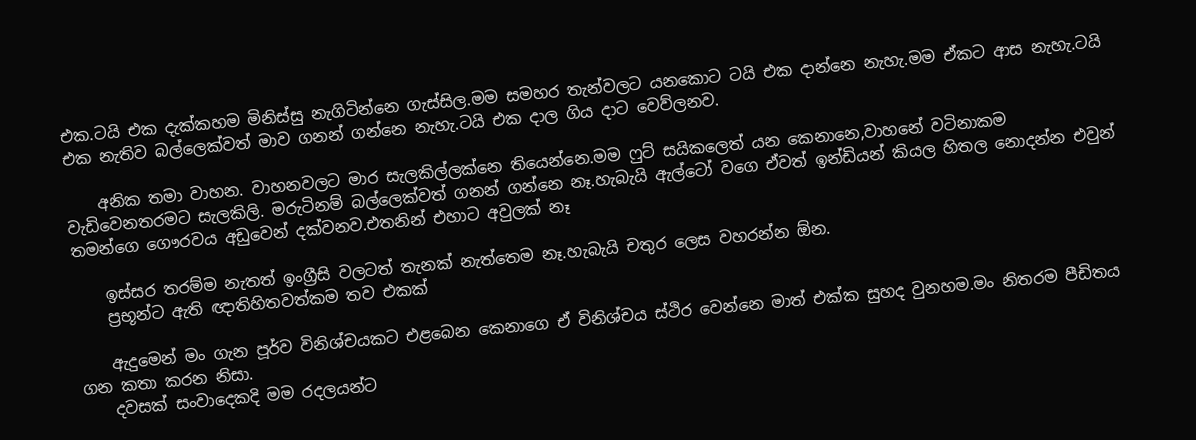එක.ටයි එක දැක්කහම මිනිස්සු නැගිටින්නෙ ගැස්සිල.මම සමහර තැන්වලට යනකොට ටයි එක දාන්නෙ නැහැ.මම ඒකට ආස නැහැ.ටයි එක නැතිව බල්ලෙක්වත් මාව ගනන් ගන්නෙ නැහැ.ටයි එක දාල ගිය දාට වෙව්ලනව.

    අනික තමා වාහන. වාහනවලට මාර සැලකිල්ලක්නෙ තියෙන්නෙ.මම ෆුට් සයිකලෙත් යන කෙනානෙ,වාහනේ වටිනාකම වැඩිවෙනතරමට සැලකිලි. මරුටිනම් බල්ලෙක්වත් ගනන් ගන්නෙ නෑ.හැබැයි ඇල්ටෝ වගෙ ඒවත් ඉන්ඩියන් කියල හිතල නොදන්න එවුන් තමන්ගෙ ගෞරවය අඩුවෙන් දක්වනව.එතනින් එහාට අවුලක් නෑ

    ඉස්සර තරම්ම නැතත් ඉංග්‍රීසි වලටත් තැනක් නැත්තෙම නෑ.හැබැයි චතුර ලෙස වහරන්න ඕන.
    ප්‍රභූන්ට ඇති ඥාතිහිතවත්කම තව එකක්

    ඇදුමෙන් මං ගැන පූර්ව විනිශ්චයකට එළබෙන කෙනාගෙ ඒ විනිශ්චය ස්ථිර වෙන්නෙ මාත් එක්ක සුහද වුනහම.මං නිතරම පීඩිතය ගන කතා කරන නිසා.
    දවසක් සංවාදෙකදි මම රදලයන්ට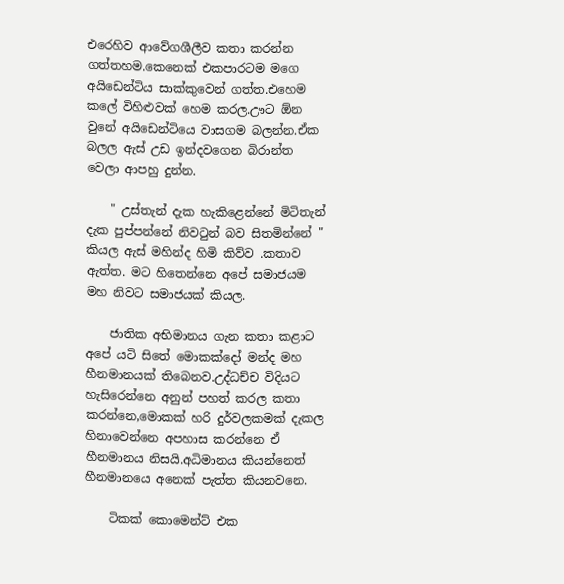එරෙහිව ආවේගශීලීව කතා කරන්න ගත්තහම.කෙනෙක් එකපාරටම මගෙ අයිඩෙන්ටිය සාක්කුවෙන් ගත්ත.එහෙම කලේ විහිළුවක් හෙම කරල.ඌට ඕන වුනේ අයිඩෙන්ටියෙ වාසගම බලන්න.ඒක බලල ඇස් උඩ ඉන්දවගෙන බිරාන්ත වෙලා ආපහු දුන්න.

    " උස්තැන් දැක හැකිළෙන්නේ මිටිතැන් දැක පුප්පන්නේ නිවටුන් බව සිතමින්නේ " කියල ඇස් මහින්ද හිමි කිව්ව .කතාව ඇත්ත. මට හිතෙන්නෙ අපේ සමාජයම මහ නිවට සමාජයක් කියල.

    ජාතික අභිමානය ගැන කතා කළාට අපේ යටි සිතේ මොකක්දෝ මන්ද මහ හීනමානයක් තිබෙනව.උද්ධච්ච විදියට හැසිරෙන්නෙ අනුන් පහත් කරල කතා කරන්නෙ,මොකක් හරි දුර්වලකමක් දැකල හිනාවෙන්නෙ අපහාස කරන්නෙ ඒ හීනමානය නිසයි.අධිමානය කියන්නෙත් හීනමානයෙ අනෙක් පැත්ත කියනවනෙ.

    ටිකක් කොමෙන්ට් එක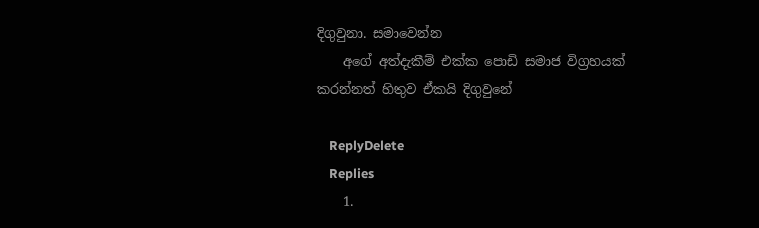දිගුවුනා. සමාවෙන්න
    අගේ අත්දැකීම් එක්ක පොඩි සමාජ විග්‍රහයක් කරන්නත් හිතුව ඒකයි දිගුවුනේ

    ReplyDelete
    Replies
    1.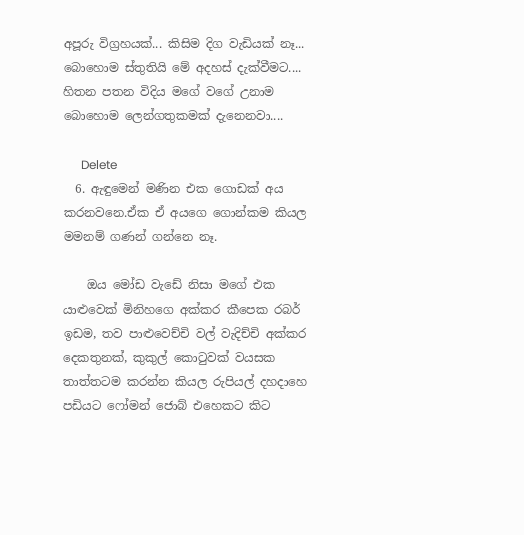අපූරු විග්‍රහයක්... කිසිම දිග වැඩියක් නෑ... බොහොම ස්තුතියි මේ අදහස් දැක්වීමට.... හිතන පතන විදිය මගේ වගේ උනාම බොහොම ලෙන්ගතුකමක් දැනෙනවා....

      Delete
  6. ඇඳුමෙන් මණින එක ගොඩක් අය කරනවනෙ.ඒක ඒ අයගෙ ගොන්කම කියල මමනම් ගණන් ගන්නෙ නෑ.

    ඔය මෝඩ වැඩේ නිසා මගේ එක යාළුවෙක් මිනිහගෙ අක්කර කීපෙක රබර් ඉඩම, තව පාළුවෙච්චි වල් වැදිච්චි අක්කර දෙකතුනක්, කුකුල් කොටුවක් වයසක තාත්තටම කරන්න කියල රුපියල් දහදාහෙ පඩියට ෆෝමන් ජොබ් එහෙකට කිට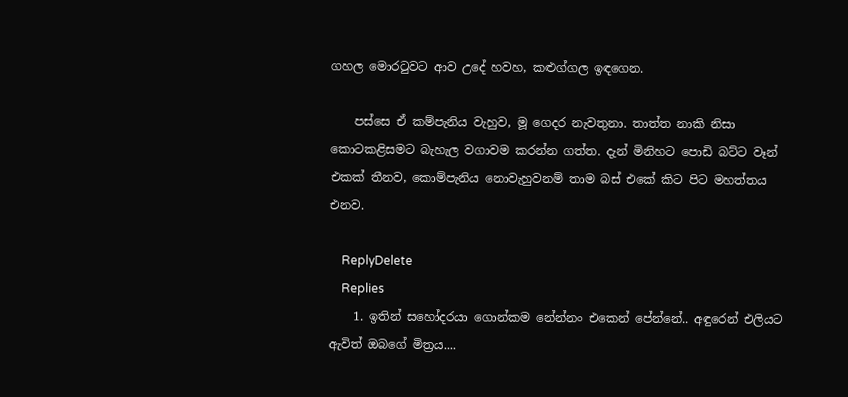ගහල මොරටුවට ආව උදේ හවහ, කළුග්ගල ඉඳගෙන.

    පස්සෙ ඒ කම්පැනිය වැහුව, මූ ගෙදර නැවතුනා. තාත්ත නාකි නිසා කොටකළිසමට බැහැල වගාවම කරන්න ගත්ත. දැන් මිනිහට පොඩි බට්ට වෑන් එකක් තීනව, කොම්පැනිය නොවැහුවනම් තාම බස් එකේ කිට පිට මහත්තය එනව.

    ReplyDelete
    Replies
    1. ඉතින් සහෝදරයා ගොන්කම නේන්නං එකෙන් පේන්නේ.. අඳුරෙන් එලියට ඇවිත් ඔබගේ මිත්‍රය....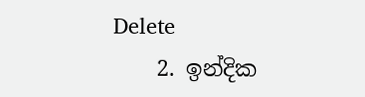Delete
    2. ඉන්දික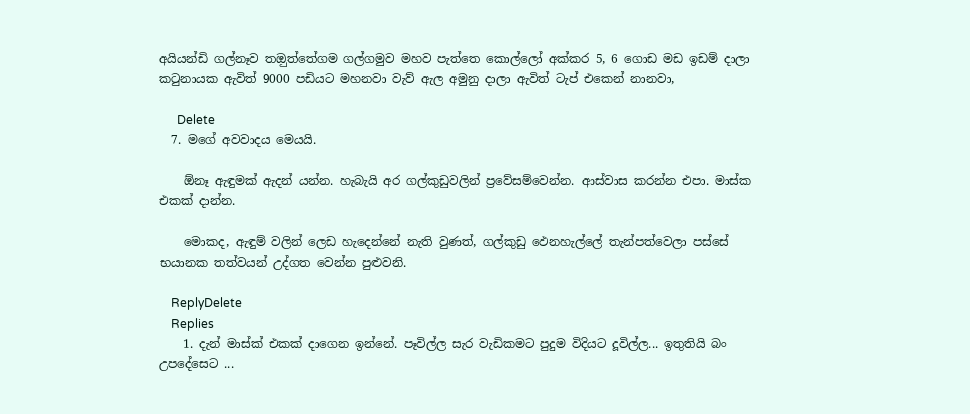අයියන්ඩි ගල්නෑව තඔුත්තේගම ගල්ගමුව මහව පැත්තෙ කොල්ලෝ අක්කර 5, 6 ගොඩ මඩ ඉඩම් දාලා කටුනායක ඇවිත් 9000 පඩියට මහනවා වැව් ඇල අමුනු දාලා ඇවිත් ටැප් එකෙන් නානවා,

      Delete
  7. මගේ අවවාදය මෙයයි.

    ඕනෑ ඇඳුමක් ඇදන් යන්න. හැබැයි අර ගල්කුඩුවලින් ප්‍රවේසම්වෙන්න. ආස්වාස කරන්න එපා. මාස්ක එකක් දාන්න.

    මොකද, ඇඳුම් වලින් ලෙඩ හැදෙන්නේ නැති වුණත්, ගල්කුඩු ඵෙනහැල්ලේ තැන්පත්වෙලා පස්සේ භයානක තත්වයන් උද්ගත වෙන්න පුළුවනි.

    ReplyDelete
    Replies
    1. දැන් මාස්ක් එකක් දාගෙන ඉන්නේ. පෑවිල්ල සැර වැඩිකමට පුදුම විදියට දූවිල්ල... ඉතුතියි බං උපදේසෙට ...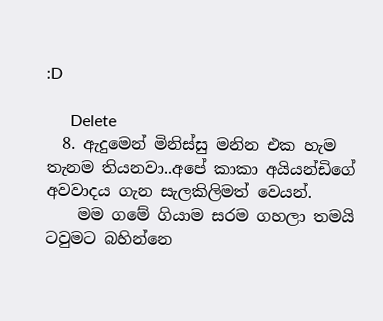:D

      Delete
  8. ඇදුමෙන් මිනිස්සු මනින එක හැම තැනම තියනවා..අපේ කාකා අයියන්ඩිගේ අවවාදය ගැන සැලකිලිමත් වෙයන්.
    මම ගමේ ගියාම සරම ගහලා තමයි ටවුමට බහින්නෙ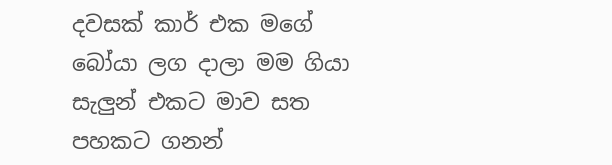දවසක් කාර් එක මගේ බෝයා ලග දාලා මම ගියා සැලුන් එකට මාව සත පහකට ගනන්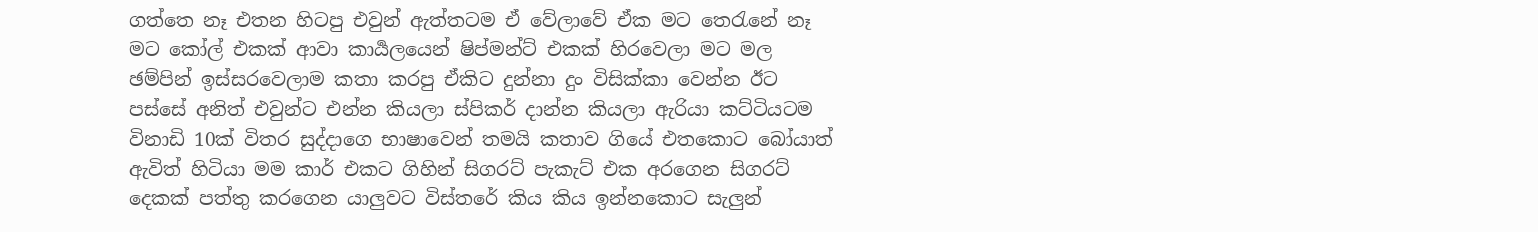ගත්තෙ නෑ එතන හිටපු එවුන් ඇත්තටම ඒ වේලාවේ ඒක මට තෙරැනේ නෑ මට කෝල් එකක් ආවා කාර්‍යලයෙන් ෂිප්මන්ට් එකක් හිරවෙලා මට මල ඡම්පින් ඉස්සරවෙලාම කතා කරපු ඒකිට දුන්නා දුං විසික්කා වෙන්න ඊට පස්සේ අනිත් එවුන්ට එන්න කියලා ස්පිකර් දාන්න කියලා ඇරියා කට්ටියටම විනාඩි 10ක් විතර සුද්දාගෙ භාෂාවෙන් තමයි කතාව ගියේ එතකොට බෝයාත් ඇවිත් හිටියා මම කාර් එකට ගිහින් සිගරට් පැකැට් එක අරගෙන සිගරට් දෙකක් පත්තු කරගෙන යාලුවට විස්තරේ කිය කිය ඉන්නකොට සැලුන්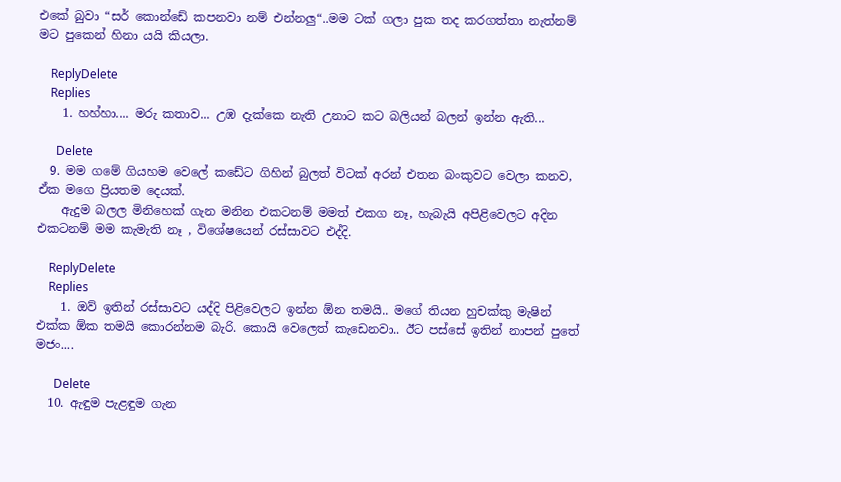එකේ බුවා “සර් කොන්ඩේ කපනවා නම් එන්නලු“..මම ටක් ගලා පුක තද කරගත්තා නැත්නම් මට පුකෙන් හිනා යයි කියලා.

    ReplyDelete
    Replies
    1. හහ්හා.... මරු කතාව... උඹ දැක්කෙ නැති උනාට කට බලියන් බලන් ඉන්න ඇති...

      Delete
  9. මම ගමේ ගියහම වෙලේ කඩේට ගිහින් බුලත් විටක් අරන් එතන බංකුවට වෙලා කනව, ඒක මගෙ ප්‍රියතම දෙයක්.
    ඇදුම බලල මිනිහෙක් ගැන මනින එකටනම් මමත් එකග නෑ, හැබැයි අපිළිවෙලට අදින එකටනම් මම කැමැති නෑ , විශේෂයෙන් රස්සාවට එද්දි.

    ReplyDelete
    Replies
    1. ඔව් ඉතින් රස්සාවට යද්දි පිළිවෙලට ඉන්න ඕන තමයි.. මගේ තියන හුචක්කු මැෂින් එක්ක ඕක තමයි කොරන්නම බැරි. කොයි වෙලෙත් කැඩෙනවා.. ඊට පස්සේ ඉතින් නාපන් පුතේ මජං....

      Delete
  10. ඇඳුම පැළඳුම ගැන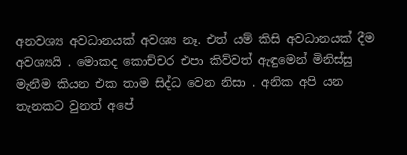අනවශ්‍ය අවධානයක් අවශ්‍ය නෑ. එත් යම් කිසි අවධානයක් දීම අවශ්‍යයි . මොකද කොච්චර එපා කිව්වත් ඇඳුමෙන් මිනිස්සු මැනීම කියන එක තාම සිද්ධ වෙන නිසා . අනික අපි යන තැනකට වුනත් අපේ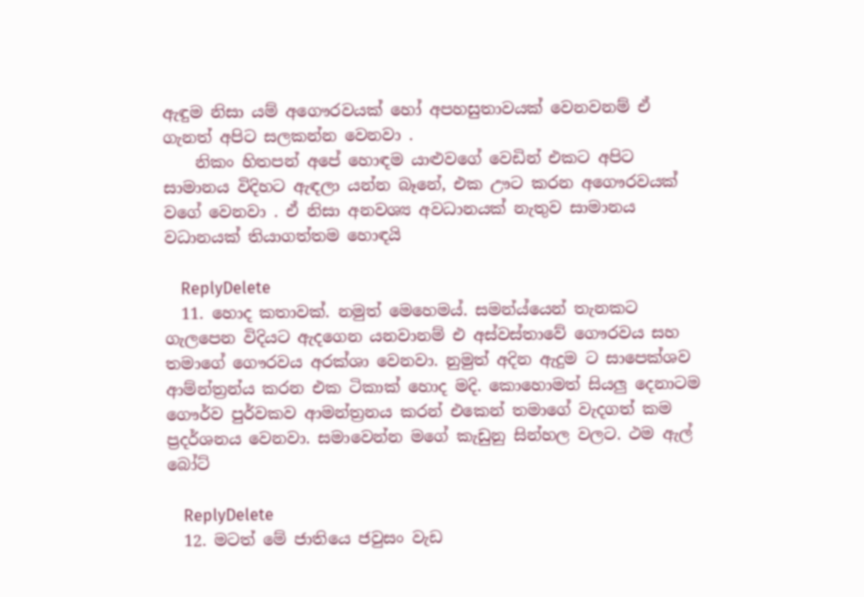ඇඳුම නිසා යම් අගෞරවයක් හෝ අපහසුතාවයක් වෙනවනම් ඒ ගැනත් අපිට සලකන්න වෙනවා .
    නිකං හිතපන් අපේ හොඳම යාළුවගේ වෙඩින් එකට අපිට සාමානය විදිහට ඇඳලා යන්න බෑනේ, එක ඌට කරන අගෞරවයක් වගේ වෙනවා . ඒ නිසා අනවශ්‍ය අවධානයක් නැතුව සාමානය වධානයක් තියාගත්තම හොඳයි

    ReplyDelete
  11. හොද කතාවක්. නමුත් මෙහෙමය්. සමන්ය්යෙන් තැනකට ගැලපෙන විදියට ඇදගෙන යනවානම් එ අස්වස්තාවේ ගෞරවය සහ තමාගේ ගෞරවය අරක්ශා වෙනවා. නුමුත් අදින ඇදුම ට සාපෙක්ශව ආම්න්ත්‍රන්ය කරන එක ටිකාක් හොද මදි. කොහොමත් සියලු දෙනාටම ගෞර්ව පුර්වකව ආමන්ත්‍රනය කරන් එකෙන් තමාගේ වැදගත් කම ප්‍රදර්ශනය වෙනවා. සමාවෙන්න මගේ කැඩුනු සින්හල වලට. ථම ඇල් බෝට්

    ReplyDelete
  12. මටත් මේ ජාතියෙ ජවුසං වැඩ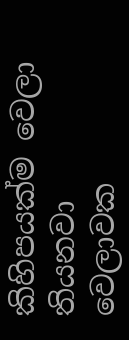කිහිපයක්ම වෙලා තියනවා වෙලාවක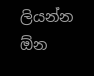ලියන්න ඕන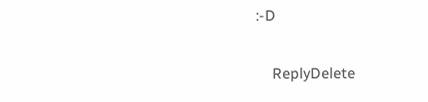:-D

    ReplyDelete